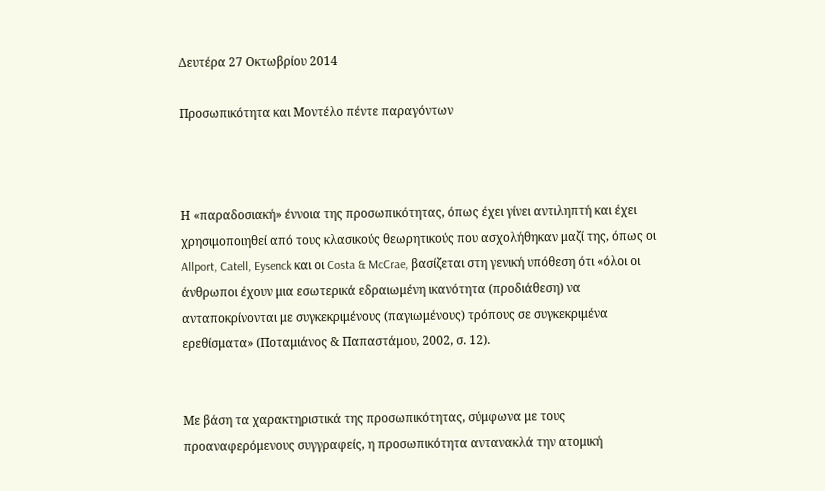Δευτέρα 27 Οκτωβρίου 2014

Προσωπικότητα και Μοντέλο πέντε παραγόντων



Η «παραδοσιακή» έννοια της προσωπικότητας, όπως έχει γίνει αντιληπτή και έχει χρησιμοποιηθεί από τους κλασικούς θεωρητικούς που ασχολήθηκαν μαζί της, όπως οι Allport, Catell, Eysenck και οι Costa & McCrae, βασίζεται στη γενική υπόθεση ότι «όλοι οι άνθρωποι έχουν μια εσωτερικά εδραιωμένη ικανότητα (προδιάθεση) να ανταποκρίνονται με συγκεκριμένους (παγιωμένους) τρόπους σε συγκεκριμένα ερεθίσματα» (Ποταμιάνος & Παπαστάμου, 2002, σ. 12).


Με βάση τα χαρακτηριστικά της προσωπικότητας, σύμφωνα με τους προαναφερόμενους συγγραφείς, η προσωπικότητα αντανακλά την ατομική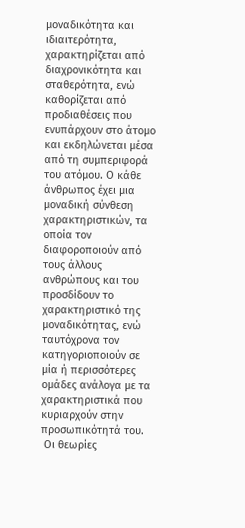μοναδικότητα και ιδιαιτερότητα, χαρακτηρίζεται από διαχρονικότητα και σταθερότητα, ενώ καθορίζεται από προδιαθέσεις που ενυπάρχουν στο άτομο και εκδηλώνεται μέσα από τη συμπεριφορά του ατόμου. Ο κάθε άνθρωπος έχει μια μοναδική σύνθεση χαρακτηριστικών, τα οποία τον διαφοροποιούν από τους άλλους ανθρώπους και του προσδίδουν το χαρακτηριστικό της μοναδικότητας, ενώ ταυτόχρονα τον κατηγοριοποιούν σε μία ή περισσότερες ομάδες ανάλογα με τα χαρακτηριστικά που κυριαρχούν στην προσωπικότητά του.
 Οι θεωρίες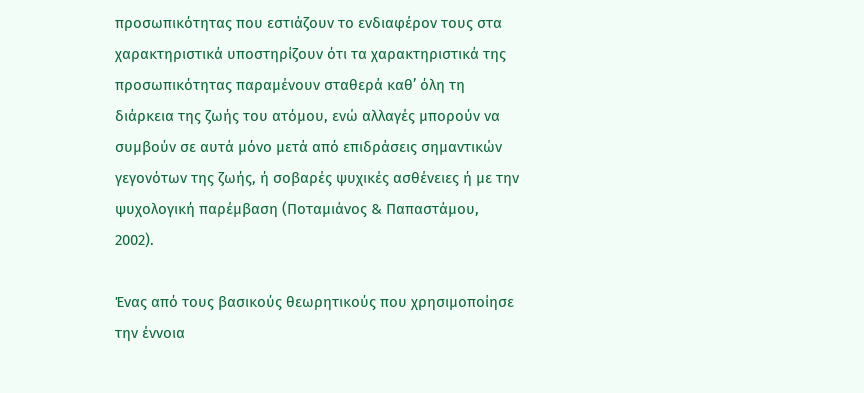προσωπικότητας που εστιάζουν το ενδιαφέρον τους στα χαρακτηριστικά υποστηρίζουν ότι τα χαρακτηριστικά της προσωπικότητας παραμένουν σταθερά καθ’ όλη τη διάρκεια της ζωής του ατόμου, ενώ αλλαγές μπορούν να συμβούν σε αυτά μόνο μετά από επιδράσεις σημαντικών γεγονότων της ζωής, ή σοβαρές ψυχικές ασθένειες ή με την ψυχολογική παρέμβαση (Ποταμιάνος & Παπαστάμου, 2002).

Ένας από τους βασικούς θεωρητικούς που χρησιμοποίησε την έννοια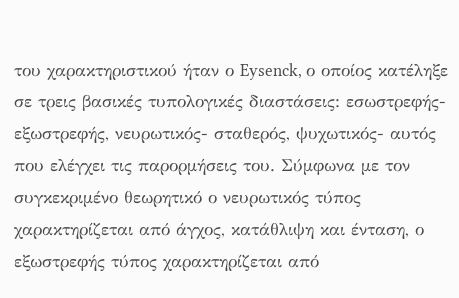του χαρακτηριστικού ήταν ο Eysenck, ο οποίος κατέληξε σε τρεις βασικές τυπολογικές διαστάσεις: εσωστρεφής- εξωστρεφής, νευρωτικός- σταθερός, ψυχωτικός- αυτός που ελέγχει τις παρορμήσεις του. Σύμφωνα με τον συγκεκριμένο θεωρητικό ο νευρωτικός τύπος χαρακτηρίζεται από άγχος, κατάθλιψη και ένταση, ο εξωστρεφής τύπος χαρακτηρίζεται από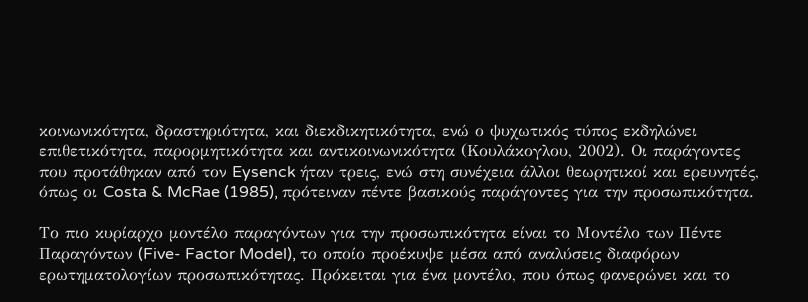κοινωνικότητα, δραστηριότητα, και διεκδικητικότητα, ενώ ο ψυχωτικός τύπος εκδηλώνει επιθετικότητα, παρορμητικότητα και αντικοινωνικότητα (Κουλάκογλου, 2002). Οι παράγοντες που προτάθηκαν από τον Eysenck ήταν τρεις, ενώ στη συνέχεια άλλοι θεωρητικοί και ερευνητές, όπως οι Costa & McRae (1985), πρότειναν πέντε βασικούς παράγοντες για την προσωπικότητα.

Το πιο κυρίαρχο μοντέλο παραγόντων για την προσωπικότητα είναι το Μοντέλο των Πέντε Παραγόντων (Five- Factor Model), το οποίο προέκυψε μέσα από αναλύσεις διαφόρων ερωτηματολογίων προσωπικότητας. Πρόκειται για ένα μοντέλο, που όπως φανερώνει και το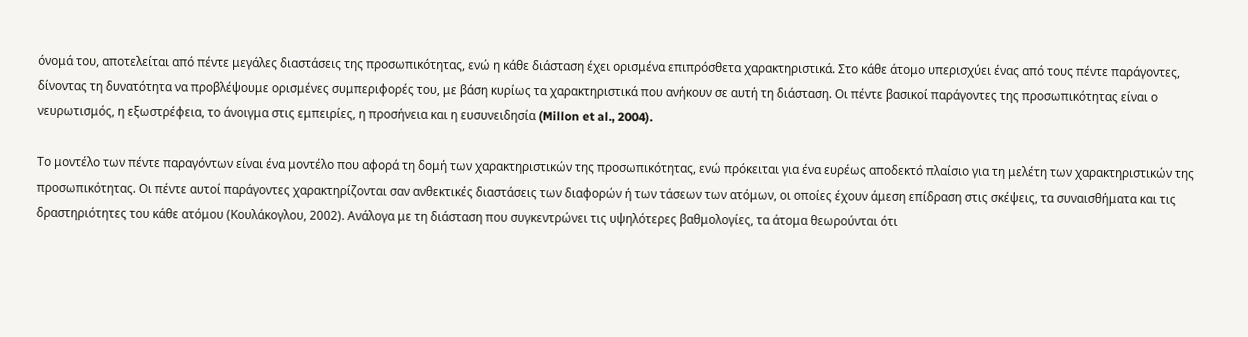όνομά του, αποτελείται από πέντε μεγάλες διαστάσεις της προσωπικότητας, ενώ η κάθε διάσταση έχει ορισμένα επιπρόσθετα χαρακτηριστικά. Στο κάθε άτομο υπερισχύει ένας από τους πέντε παράγοντες, δίνοντας τη δυνατότητα να προβλέψουμε ορισμένες συμπεριφορές του, με βάση κυρίως τα χαρακτηριστικά που ανήκουν σε αυτή τη διάσταση. Οι πέντε βασικοί παράγοντες της προσωπικότητας είναι ο νευρωτισμός, η εξωστρέφεια, το άνοιγμα στις εμπειρίες, η προσήνεια και η ευσυνειδησία (Millon et al., 2004).

Το μοντέλο των πέντε παραγόντων είναι ένα μοντέλο που αφορά τη δομή των χαρακτηριστικών της προσωπικότητας, ενώ πρόκειται για ένα ευρέως αποδεκτό πλαίσιο για τη μελέτη των χαρακτηριστικών της προσωπικότητας. Οι πέντε αυτοί παράγοντες χαρακτηρίζονται σαν ανθεκτικές διαστάσεις των διαφορών ή των τάσεων των ατόμων, οι οποίες έχουν άμεση επίδραση στις σκέψεις, τα συναισθήματα και τις δραστηριότητες του κάθε ατόμου (Κουλάκογλου, 2002). Ανάλογα με τη διάσταση που συγκεντρώνει τις υψηλότερες βαθμολογίες, τα άτομα θεωρούνται ότι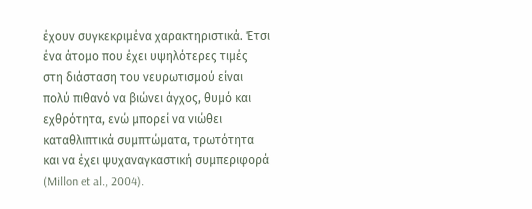έχουν συγκεκριμένα χαρακτηριστικά. Έτσι ένα άτομο που έχει υψηλότερες τιμές στη διάσταση του νευρωτισμού είναι πολύ πιθανό να βιώνει άγχος, θυμό και εχθρότητα, ενώ μπορεί να νιώθει καταθλιπτικά συμπτώματα, τρωτότητα και να έχει ψυχαναγκαστική συμπεριφορά (Millon et al., 2004).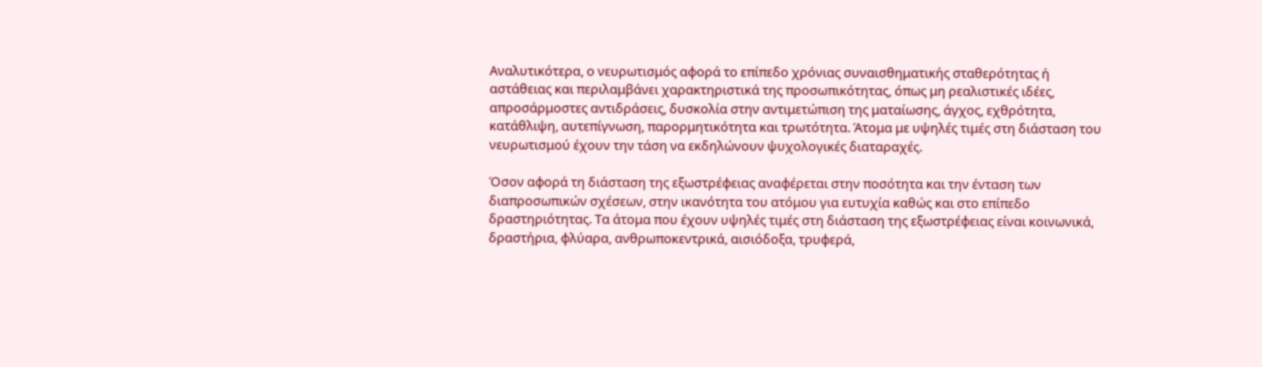Αναλυτικότερα, ο νευρωτισμός αφορά το επίπεδο χρόνιας συναισθηματικής σταθερότητας ή αστάθειας και περιλαμβάνει χαρακτηριστικά της προσωπικότητας, όπως μη ρεαλιστικές ιδέες, απροσάρμοστες αντιδράσεις, δυσκολία στην αντιμετώπιση της ματαίωσης, άγχος, εχθρότητα, κατάθλιψη, αυτεπίγνωση, παρορμητικότητα και τρωτότητα. Άτομα με υψηλές τιμές στη διάσταση του νευρωτισμού έχουν την τάση να εκδηλώνουν ψυχολογικές διαταραχές.

Όσον αφορά τη διάσταση της εξωστρέφειας αναφέρεται στην ποσότητα και την ένταση των διαπροσωπικών σχέσεων, στην ικανότητα του ατόμου για ευτυχία καθώς και στο επίπεδο δραστηριότητας. Τα άτομα που έχουν υψηλές τιμές στη διάσταση της εξωστρέφειας είναι κοινωνικά, δραστήρια, φλύαρα, ανθρωποκεντρικά, αισιόδοξα, τρυφερά,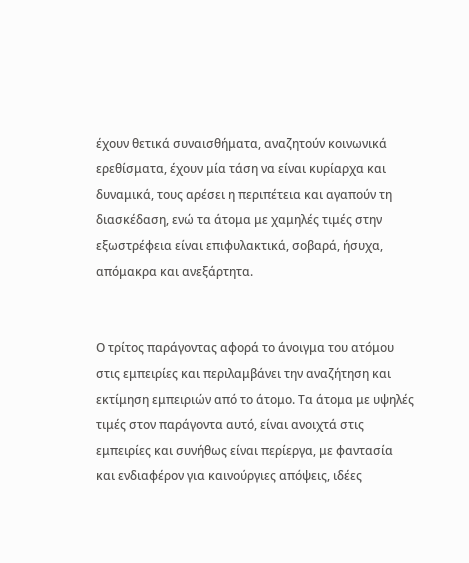έχουν θετικά συναισθήματα, αναζητούν κοινωνικά ερεθίσματα, έχουν μία τάση να είναι κυρίαρχα και δυναμικά, τους αρέσει η περιπέτεια και αγαπούν τη διασκέδαση, ενώ τα άτομα με χαμηλές τιμές στην εξωστρέφεια είναι επιφυλακτικά, σοβαρά, ήσυχα, απόμακρα και ανεξάρτητα.


Ο τρίτος παράγοντας αφορά το άνοιγμα του ατόμου στις εμπειρίες και περιλαμβάνει την αναζήτηση και εκτίμηση εμπειριών από το άτομο. Τα άτομα με υψηλές τιμές στον παράγοντα αυτό, είναι ανοιχτά στις εμπειρίες και συνήθως είναι περίεργα, με φαντασία και ενδιαφέρον για καινούργιες απόψεις, ιδέες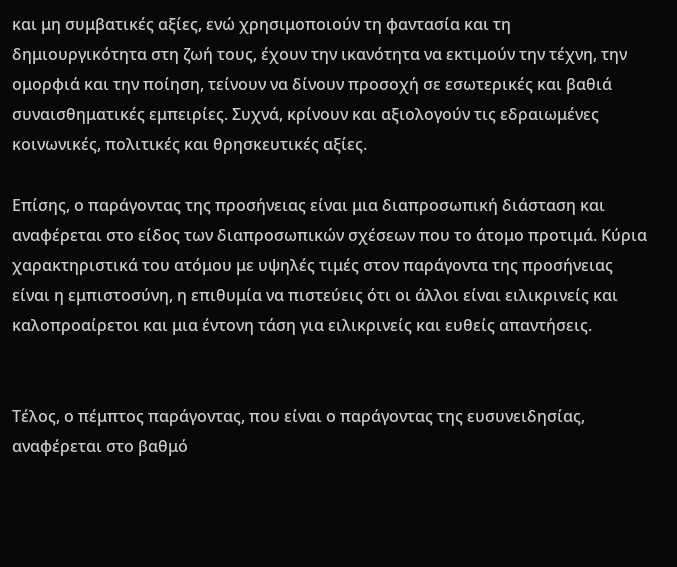και μη συμβατικές αξίες, ενώ χρησιμοποιούν τη φαντασία και τη δημιουργικότητα στη ζωή τους, έχουν την ικανότητα να εκτιμούν την τέχνη, την ομορφιά και την ποίηση, τείνουν να δίνουν προσοχή σε εσωτερικές και βαθιά συναισθηματικές εμπειρίες. Συχνά, κρίνουν και αξιολογούν τις εδραιωμένες κοινωνικές, πολιτικές και θρησκευτικές αξίες.

Επίσης, ο παράγοντας της προσήνειας είναι μια διαπροσωπική διάσταση και αναφέρεται στο είδος των διαπροσωπικών σχέσεων που το άτομο προτιμά. Κύρια χαρακτηριστικά του ατόμου με υψηλές τιμές στον παράγοντα της προσήνειας είναι η εμπιστοσύνη, η επιθυμία να πιστεύεις ότι οι άλλοι είναι ειλικρινείς και καλοπροαίρετοι και μια έντονη τάση για ειλικρινείς και ευθείς απαντήσεις.


Τέλος, ο πέμπτος παράγοντας, που είναι ο παράγοντας της ευσυνειδησίας, αναφέρεται στο βαθμό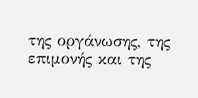της οργάνωσης, της επιμονής και της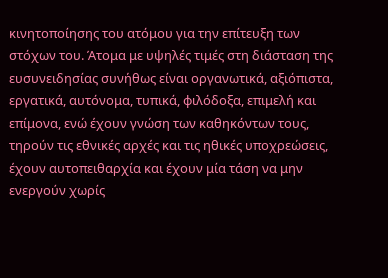κινητοποίησης του ατόμου για την επίτευξη των στόχων του. Άτομα με υψηλές τιμές στη διάσταση της ευσυνειδησίας συνήθως είναι οργανωτικά, αξιόπιστα, εργατικά, αυτόνομα, τυπικά, φιλόδοξα, επιμελή και επίμονα, ενώ έχουν γνώση των καθηκόντων τους, τηρούν τις εθνικές αρχές και τις ηθικές υποχρεώσεις, έχουν αυτοπειθαρχία και έχουν μία τάση να μην ενεργούν χωρίς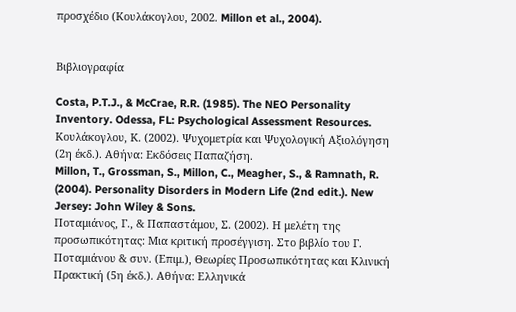προσχέδιο (Κουλάκογλου, 2002. Millon et al., 2004).


Βιβλιογραφία

Costa, P.T.J., & McCrae, R.R. (1985). The NEO Personality Inventory. Odessa, FL: Psychological Assessment Resources.
Κουλάκογλου, Κ. (2002). Ψυχομετρία και Ψυχολογική Αξιολόγηση (2η έκδ.). Αθήνα: Εκδόσεις Παπαζήση.
Millon, T., Grossman, S., Millon, C., Meagher, S., & Ramnath, R. (2004). Personality Disorders in Modern Life (2nd edit.). New Jersey: John Wiley & Sons.
Ποταμιάνος, Γ., & Παπαστάμου, Σ. (2002). Η μελέτη της προσωπικότητας: Μια κριτική προσέγγιση. Στο βιβλίο του Γ. Ποταμιάνου & συν. (Επιμ.), Θεωρίες Προσωπικότητας και Κλινική Πρακτική (5η έκδ.). Αθήνα: Ελληνικά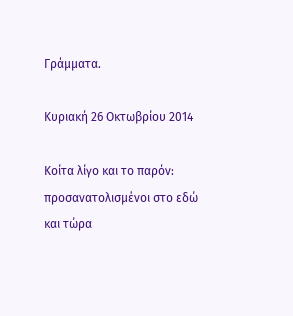Γράμματα.

Κυριακή 26 Οκτωβρίου 2014

Κοίτα λίγο και το παρόν: προσανατολισμένοι στο εδώ και τώρα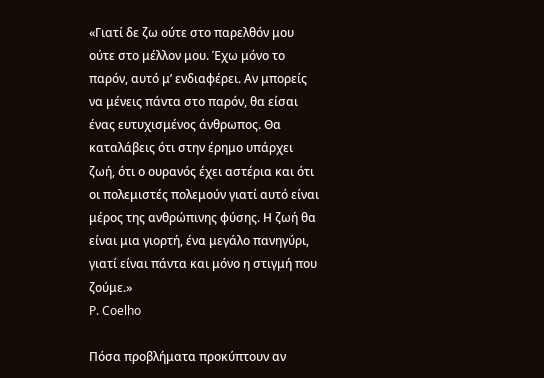«Γιατί δε ζω ούτε στο παρελθόν μου ούτε στο μέλλον μου. Έχω μόνο το παρόν, αυτό μ’ ενδιαφέρει. Αν μπορείς να μένεις πάντα στο παρόν, θα είσαι ένας ευτυχισμένος άνθρωπος. Θα καταλάβεις ότι στην έρημο υπάρχει ζωή, ότι ο ουρανός έχει αστέρια και ότι οι πολεμιστές πολεμούν γιατί αυτό είναι μέρος της ανθρώπινης φύσης. Η ζωή θα είναι μια γιορτή, ένα μεγάλο πανηγύρι, γιατί είναι πάντα και μόνο η στιγμή που ζούμε.»
P. Coelho

Πόσα προβλήματα προκύπτουν αν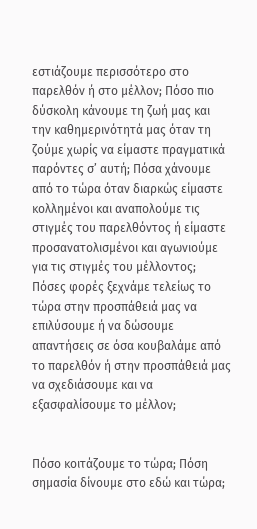εστιάζουμε περισσότερο στο παρελθόν ή στο μέλλον; Πόσο πιο δύσκολη κάνουμε τη ζωή μας και την καθημερινότητά μας όταν τη ζούμε χωρίς να είμαστε πραγματικά παρόντες σ’ αυτή; Πόσα χάνουμε από το τώρα όταν διαρκώς είμαστε κολλημένοι και αναπολούμε τις στιγμές του παρελθόντος ή είμαστε προσανατολισμένοι και αγωνιούμε για τις στιγμές του μέλλοντος; Πόσες φορές ξεχνάμε τελείως το τώρα στην προσπάθειά μας να επιλύσουμε ή να δώσουμε απαντήσεις σε όσα κουβαλάμε από το παρελθόν ή στην προσπάθειά μας να σχεδιάσουμε και να εξασφαλίσουμε το μέλλον;


Πόσο κοιτάζουμε το τώρα; Πόση σημασία δίνουμε στο εδώ και τώρα;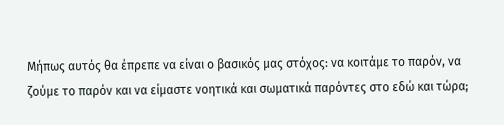Μήπως αυτός θα έπρεπε να είναι ο βασικός μας στόχος: να κοιτάμε το παρόν, να ζούμε το παρόν και να είμαστε νοητικά και σωματικά παρόντες στο εδώ και τώρα;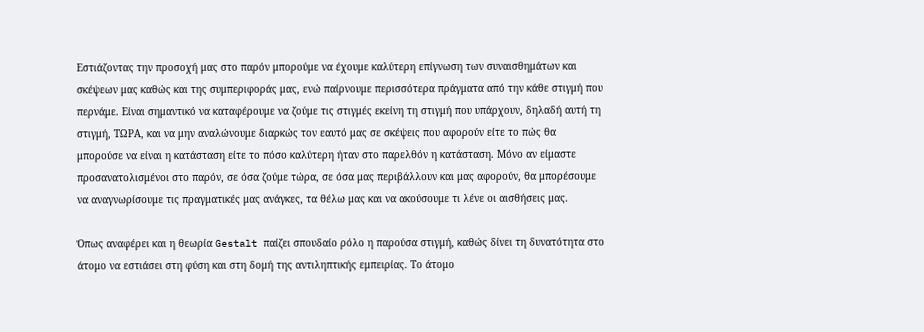Εστιάζοντας την προσοχή μας στο παρόν μπορούμε να έχουμε καλύτερη επίγνωση των συναισθημάτων και σκέψεων μας καθώς και της συμπεριφοράς μας, ενώ παίρνουμε περισσότερα πράγματα από την κάθε στιγμή που περνάμε. Είναι σημαντικό να καταφέρουμε να ζούμε τις στιγμές εκείνη τη στιγμή που υπάρχουν, δηλαδή αυτή τη στιγμή, ΤΩΡΑ, και να μην αναλώνουμε διαρκώς τον εαυτό μας σε σκέψεις που αφορούν είτε το πώς θα μπορούσε να είναι η κατάσταση είτε το πόσο καλύτερη ήταν στο παρελθόν η κατάσταση. Μόνο αν είμαστε προσανατολισμένοι στο παρόν, σε όσα ζούμε τώρα, σε όσα μας περιβάλλουν και μας αφορούν, θα μπορέσουμε να αναγνωρίσουμε τις πραγματικές μας ανάγκες, τα θέλω μας και να ακούσουμε τι λένε οι αισθήσεις μας.

Όπως αναφέρει και η θεωρία Gestalt παίζει σπουδαίο ρόλο η παρούσα στιγμή, καθώς δίνει τη δυνατότητα στο άτομο να εστιάσει στη φύση και στη δομή της αντιληπτικής εμπειρίας. Το άτομο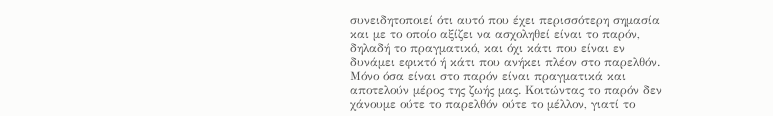συνειδητοποιεί ότι αυτό που έχει περισσότερη σημασία και με το οποίο αξίζει να ασχοληθεί είναι το παρόν, δηλαδή το πραγματικό, και όχι κάτι που είναι εν δυνάμει εφικτό ή κάτι που ανήκει πλέον στο παρελθόν. Μόνο όσα είναι στο παρόν είναι πραγματικά και αποτελούν μέρος της ζωής μας. Κοιτώντας το παρόν δεν χάνουμε ούτε το παρελθόν ούτε το μέλλον, γιατί το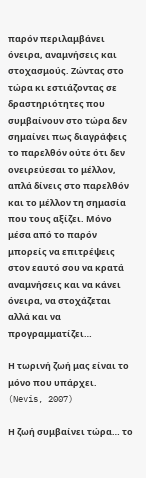παρόν περιλαμβάνει όνειρα, αναμνήσεις και στοχασμούς. Ζώντας στο τώρα κι εστιάζοντας σε δραστηριότητες που συμβαίνουν στο τώρα δεν σημαίνει πως διαγράφεις το παρελθόν ούτε ότι δεν ονειρεύεσαι το μέλλον, απλά δίνεις στο παρελθόν και το μέλλον τη σημασία που τους αξίζει. Μόνο μέσα από το παρόν μπορείς να επιτρέψεις στον εαυτό σου να κρατά αναμνήσεις και να κάνει όνειρα, να στοχάζεται αλλά και να προγραμματίζει…

Η τωρινή ζωή μας είναι το μόνο που υπάρχει.  (Nevis, 2007)

Η ζωή συμβαίνει τώρα… το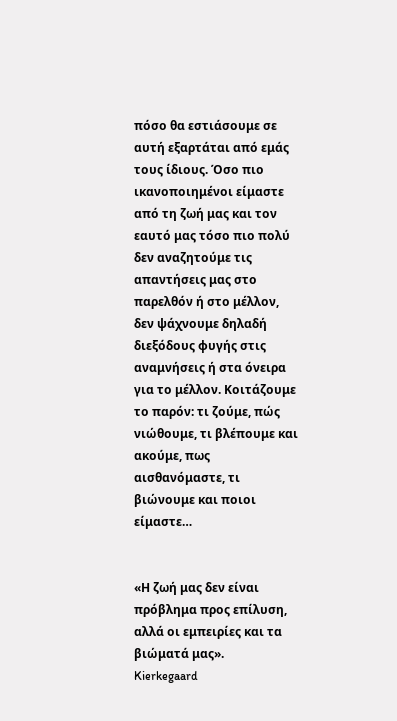πόσο θα εστιάσουμε σε αυτή εξαρτάται από εμάς τους ίδιους. Όσο πιο ικανοποιημένοι είμαστε από τη ζωή μας και τον εαυτό μας τόσο πιο πολύ δεν αναζητούμε τις απαντήσεις μας στο παρελθόν ή στο μέλλον, δεν ψάχνουμε δηλαδή διεξόδους φυγής στις αναμνήσεις ή στα όνειρα για το μέλλον. Κοιτάζουμε το παρόν: τι ζούμε, πώς νιώθουμε, τι βλέπουμε και ακούμε, πως αισθανόμαστε, τι βιώνουμε και ποιοι είμαστε…


«Η ζωή μας δεν είναι πρόβλημα προς επίλυση, αλλά οι εμπειρίες και τα βιώματά μας».
Kierkegaard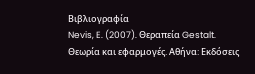Βιβλιογραφία
Nevis, E. (2007). Θεραπεία Gestalt. Θεωρία και εφαρμογές. Αθήνα: Εκδόσεις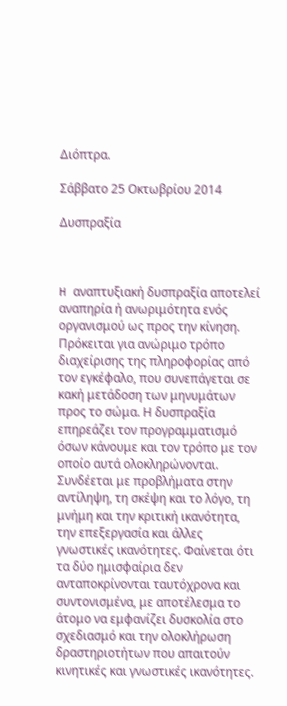Διόπτρα.

Σάββατο 25 Οκτωβρίου 2014

Δυσπραξία



H αναπτυξιακή δυσπραξία αποτελεί αναπηρία ή ανωριμότητα ενός οργανισμού ως προς την κίνηση. Πρόκειται για ανώριμο τρόπο διαχείρισης της πληροφορίας από τον εγκέφαλο, που συνεπάγεται σε κακή μετάδοση των μηνυμάτων προς το σώμα. Η δυσπραξία επηρεάζει τον προγραμματισμό όσων κάνουμε και τον τρόπο με τον οποίο αυτά ολοκληρώνονται. Συνδέεται με προβλήματα στην αντίληψη, τη σκέψη και το λόγο, τη μνήμη και την κριτική ικανότητα, την επεξεργασία και άλλες γνωστικές ικανότητες. Φαίνεται ότι τα δύο ημισφαίρια δεν ανταποκρίνονται ταυτόχρονα και συντονισμένα, με αποτέλεσμα το άτομο να εμφανίζει δυσκολία στο σχεδιασμό και την ολοκλήρωση δραστηριοτήτων που απαιτούν κινητικές και γνωστικές ικανότητες.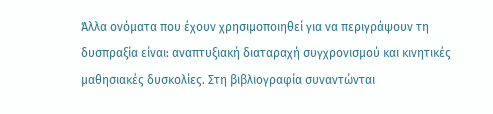Άλλα ονόματα που έχουν χρησιμοποιηθεί για να περιγράψουν τη δυσπραξία είναι: αναπτυξιακή διαταραχή συγχρονισμού και κινητικές μαθησιακές δυσκολίες. Στη βιβλιογραφία συναντώνται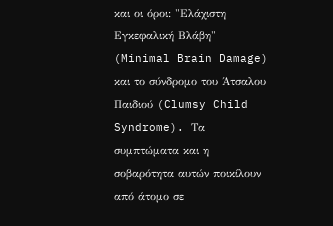και οι όροι: "Ελάχιστη Εγκεφαλική Βλάβη" (Minimal Brain Damage) και το σύνδρομο του Άτσαλου Παιδιού (Clumsy Child Syndrome). Τα συμπτώματα και η σοβαρότητα αυτών ποικίλουν από άτομο σε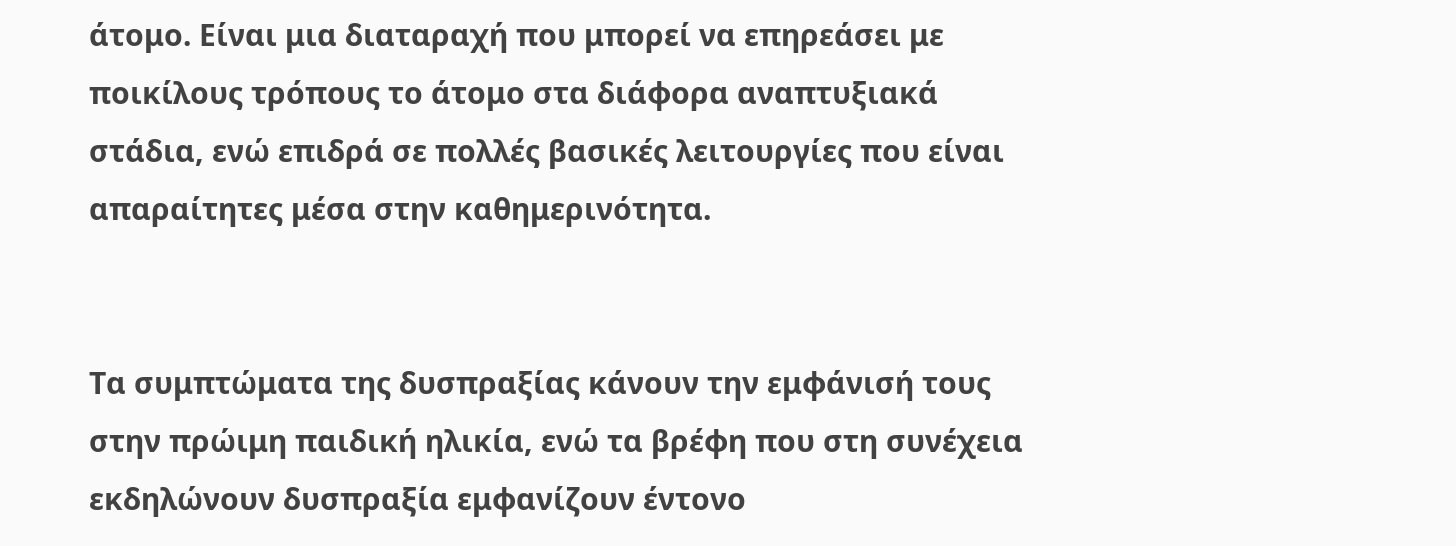άτομο. Είναι μια διαταραχή που μπορεί να επηρεάσει με ποικίλους τρόπους το άτομο στα διάφορα αναπτυξιακά στάδια, ενώ επιδρά σε πολλές βασικές λειτουργίες που είναι απαραίτητες μέσα στην καθημερινότητα.


Τα συμπτώματα της δυσπραξίας κάνουν την εμφάνισή τους στην πρώιμη παιδική ηλικία, ενώ τα βρέφη που στη συνέχεια εκδηλώνουν δυσπραξία εμφανίζουν έντονο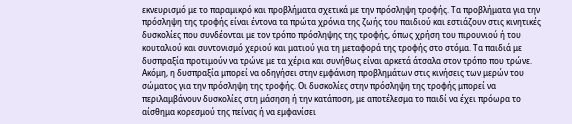εκνευρισμό με το παραμικρό και προβλήματα σχετικά με την πρόσληψη τροφής. Τα προβλήματα για την πρόσληψη της τροφής είναι έντονα τα πρώτα χρόνια της ζωής του παιδιού και εστιάζουν στις κινητικές δυσκολίες που συνδέονται με τον τρόπο πρόσληψης της τροφής, όπως χρήση του πιρουνιού ή του κουταλιού και συντονισμό χεριού και ματιού για τη μεταφορά της τροφής στο στόμα. Τα παιδιά με δυσπραξία προτιμούν να τρώνε με τα χέρια και συνήθως είναι αρκετά άτσαλα στον τρόπο που τρώνε. Ακόμη, η δυσπραξία μπορεί να οδηγήσει στην εμφάνιση προβλημάτων στις κινήσεις των μερών του σώματος για την πρόσληψη της τροφής. Οι δυσκολίες στην πρόσληψη της τροφής μπορεί να περιλαμβάνουν δυσκολίες στη μάσηση ή την κατάποση, με αποτέλεσμα το παιδί να έχει πρόωρα το αίσθημα κορεσμού της πείνας ή να εμφανίσει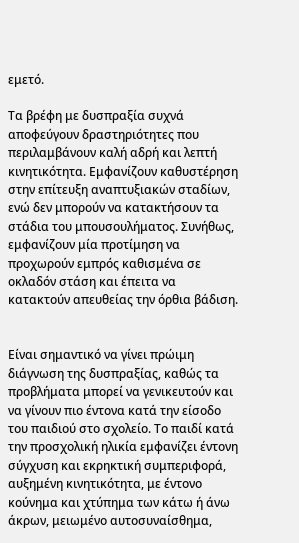εμετό.

Τα βρέφη με δυσπραξία συχνά αποφεύγουν δραστηριότητες που περιλαμβάνουν καλή αδρή και λεπτή κινητικότητα. Εμφανίζουν καθυστέρηση στην επίτευξη αναπτυξιακών σταδίων, ενώ δεν μπορούν να κατακτήσουν τα στάδια του μπουσουλήματος. Συνήθως, εμφανίζουν μία προτίμηση να προχωρούν εμπρός καθισμένα σε οκλαδόν στάση και έπειτα να κατακτούν απευθείας την όρθια βάδιση.


Είναι σημαντικό να γίνει πρώιμη διάγνωση της δυσπραξίας, καθώς τα προβλήματα μπορεί να γενικευτούν και να γίνουν πιο έντονα κατά την είσοδο του παιδιού στο σχολείο. Το παιδί κατά την προσχολική ηλικία εμφανίζει έντονη σύγχυση και εκρηκτική συμπεριφορά, αυξημένη κινητικότητα, με έντονο κούνημα και χτύπημα των κάτω ή άνω άκρων, μειωμένο αυτοσυναίσθημα,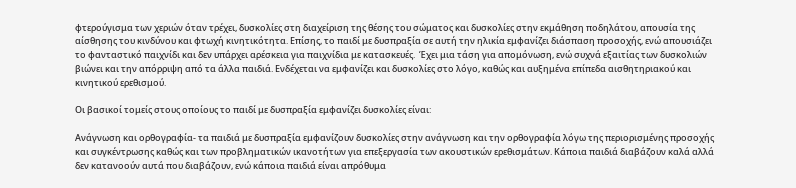φτερούγισμα των χεριών όταν τρέχει, δυσκολίες στη διαχείριση της θέσης του σώματος και δυσκολίες στην εκμάθηση ποδηλάτου, απουσία της αίσθησης του κινδύνου και φτωχή κινητικότητα. Επίσης, το παιδί με δυσπραξία σε αυτή την ηλικία εμφανίζει διάσπαση προσοχής, ενώ απουσιάζει το φανταστικό παιχνίδι και δεν υπάρχει αρέσκεια για παιχνίδια με κατασκευές.  Έχει μια τάση για απομόνωση, ενώ συχνά εξαιτίας των δυσκολιών βιώνει και την απόρριψη από τα άλλα παιδιά. Ενδέχεται να εμφανίζει και δυσκολίες στο λόγο, καθώς και αυξημένα επίπεδα αισθητηριακού και κινητικού ερεθισμού.

Οι βασικοί τομείς στους οποίους το παιδί με δυσπραξία εμφανίζει δυσκολίες είναι:

Ανάγνωση και ορθογραφία- τα παιδιά με δυσπραξία εμφανίζουν δυσκολίες στην ανάγνωση και την ορθογραφία λόγω της περιορισμένης προσοχής και συγκέντρωσης καθώς και των προβληματικών ικανοτήτων για επεξεργασία των ακουστικών ερεθισμάτων. Κάποια παιδιά διαβάζουν καλά αλλά δεν κατανοούν αυτά που διαβάζουν, ενώ κάποια παιδιά είναι απρόθυμα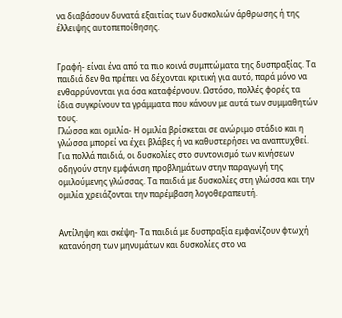να διαβάσουν δυνατά εξαιτίας των δυσκολιών άρθρωσης ή της έλλειψης αυτοπεποίθησης.


Γραφή- είναι ένα από τα πιο κοινά συμπτώματα της δυσπραξίας. Τα παιδιά δεν θα πρέπει να δέχονται κριτική για αυτό, παρά μόνο να ενθαρρύνονται για όσα καταφέρνουν. Ωστόσο, πολλές φορές τα ίδια συγκρίνουν τα γράμματα που κάνουν με αυτά των συμμαθητών τους.
Γλώσσα και ομιλία- Η ομιλία βρίσκεται σε ανώριμο στάδιο και η γλώσσα μπορεί να έχει βλάβες ή να καθυστερήσει να αναπτυχθεί. Για πολλά παιδιά, οι δυσκολίες στο συντονισμό των κινήσεων οδηγούν στην εμφάνιση προβλημάτων στην παραγωγή της ομιλούμενης γλώσσας. Τα παιδιά με δυσκολίες στη γλώσσα και την ομιλία χρειάζονται την παρέμβαση λογοθεραπευτή.


Αντίληψη και σκέψη- Τα παιδιά με δυσπραξία εμφανίζουν φτωχή κατανόηση των μηνυμάτων και δυσκολίες στο να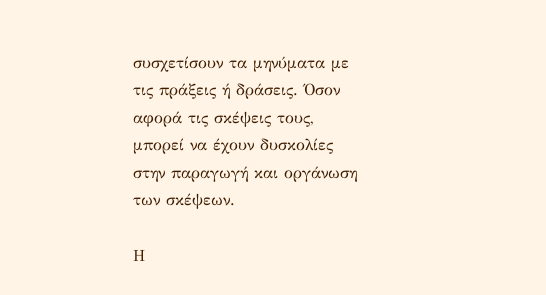συσχετίσουν τα μηνύματα με τις πράξεις ή δράσεις. Όσον αφορά τις σκέψεις τους, μπορεί να έχουν δυσκολίες στην παραγωγή και οργάνωση των σκέψεων.

Η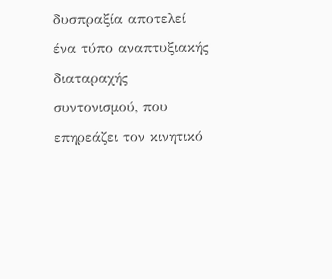δυσπραξία αποτελεί ένα τύπο αναπτυξιακής διαταραχής συντονισμού, που επηρεάζει τον κινητικό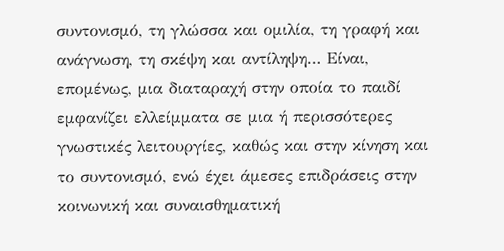συντονισμό, τη γλώσσα και ομιλία, τη γραφή και ανάγνωση, τη σκέψη και αντίληψη… Είναι, επομένως, μια διαταραχή στην οποία το παιδί εμφανίζει ελλείμματα σε μια ή περισσότερες γνωστικές λειτουργίες, καθώς και στην κίνηση και το συντονισμό, ενώ έχει άμεσες επιδράσεις στην κοινωνική και συναισθηματική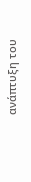ανάπτυξη του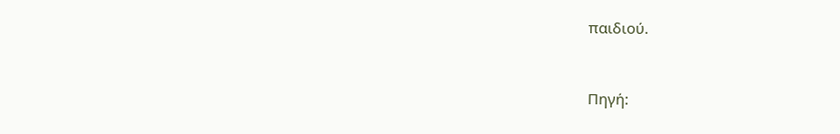παιδιού.


Πηγή: